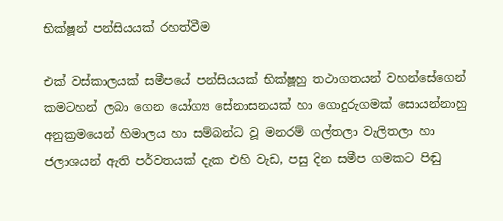භික්ෂූන් පන්සියයක් රහත්වීම

එක් වස්කාලයක් සමීපයේ පන්සියයක් භික්ෂූහු තථාගතයන් වහන්සේගෙන් කමටහන් ලබා ගෙන යෝග්‍ය සේනාසනයක් හා ගොදුරුගමක් සොයන්නාහු අනුක්‍රමයෙන් හිමාලය හා සම්බන්ධ වූ මනරම් ගල්තලා වැලිතලා හා ජලාශයන් ඇති පර්වතයක් දැක එහි වැඩ, පසු දින සමීප ගමකට පිඬු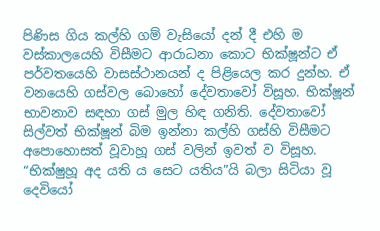පිණිස ගිය කල්හි ගම් වැසියෝ දන් දී එහි ම වස්කාලයෙහි විසීමට ආරාධනා කොට භික්ෂූන්ට ඒ පර්වතයෙහි වාසස්ථානයන් ද පිළියෙල කර දුන්හ. ඒ වනයෙහි ගස්වල බොහෝ දේවතාවෝ විසූහ. භික්ෂූන් භාවනාව සඳහා ගස් මුල හිඳ ගනිති. දේවතාවෝ සිල්වත් භික්ෂූන් බිම ඉන්නා කල්හි ගස්හි විසීමට අපොහොසත් වූවාහූ ගස් වලින් ඉවත් ව විසූහ. “භික්ෂුහූ අද යති ය සෙට යතිය”යි බලා සිටියා වූ දෙවියෝ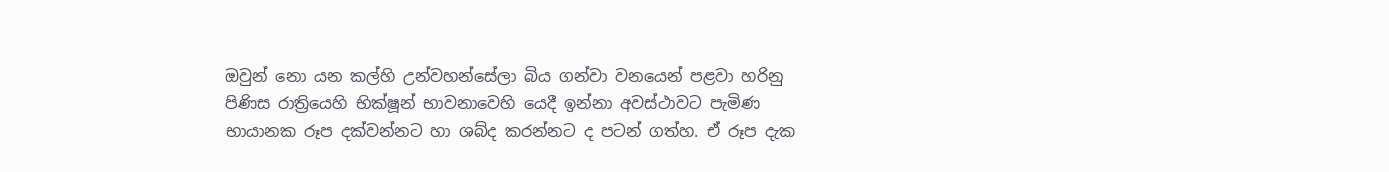ඔවුන් නො යන කල්හි උන්වහන්සේලා බිය ගන්වා වනයෙන් පළවා හරිනු පිණිස රාත්‍රියෙහි භික්ෂූන් භාවනාවෙහි යෙදී ඉන්නා අවස්ථාවට පැමිණ භායානක රූප දක්වන්නට හා ශබ්ද කරන්නට ද පටන් ගත්හ. ඒ රූප දැක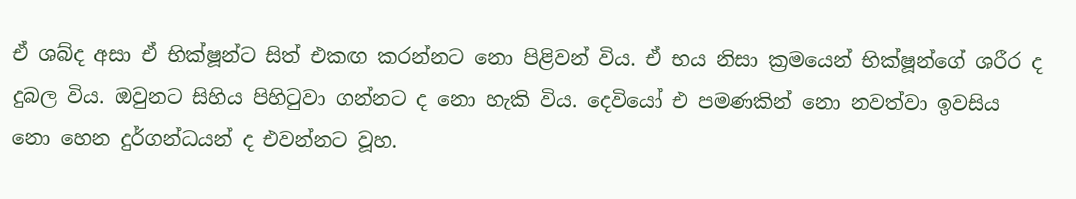ඒ ශබ්ද අසා ඒ භික්ෂූන්ට සිත් එකඟ කරන්නට නො පිළිවන් විය. ඒ භය නිසා ක්‍රමයෙන් භික්ෂූන්ගේ ශරීර ද දුබල විය. ඔවුනට සිහිය පිහිටුවා ගන්නට ද නො හැකි විය. දෙවියෝ එ පමණකින් නො නවත්වා ඉවසිය නො හෙන දුර්ගන්ධයන් ද එවන්නට වූහ.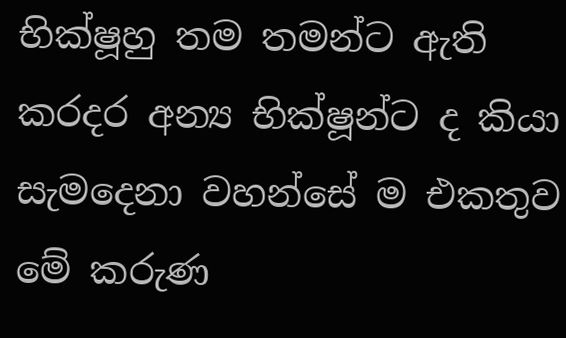භික්ෂූහු තම තමන්ට ඇති කරදර අන්‍ය භික්ෂූන්ට ද කියා සැමදෙනා වහන්සේ ම එකතුව මේ කරුණ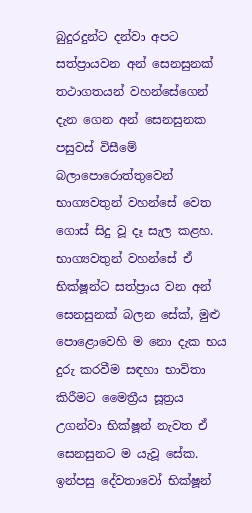බුදුරදුන්ට දන්වා අපට සත්ප්‍රායවන අන් සෙනසුනක් තථාගතයන් වහන්සේගෙන් දැන ගෙන අන් සෙනසුනක පසුවස් විසීමේ බලාපොරොත්තුවෙන් භාග්‍යවතුන් වහන්සේ වෙත ගොස් සිදු වූ දෑ සැල කළහ. භාග්‍යවතුන් වහන්සේ ඒ භික්ෂූන්ට සත්ප්‍රාය වන අන් සෙනසුනක් බලන සේක්, මුළු පොළොවෙහි ම නො දැක භය දුරු කරවීම සඳහා භාවිතා කිරීමට මෛත්‍රීය සූත්‍රය උගන්වා භික්ෂූන් නැවත ඒ සෙනසුනට ම යැවූ සේක. ඉන්පසු දේවතාවෝ භික්ෂූන්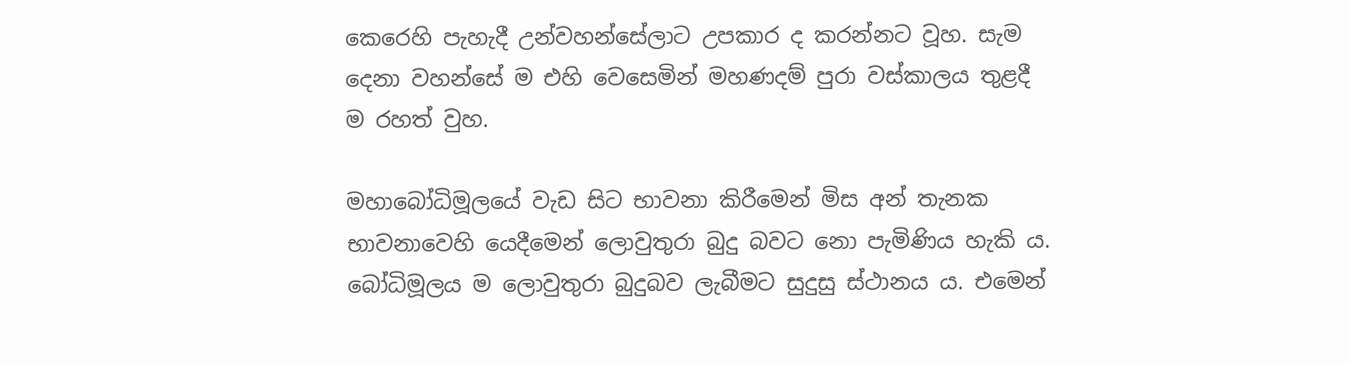කෙරෙහි පැහැදී උන්වහන්සේලාට උපකාර ද කරන්නට වූහ. සැම දෙනා වහන්සේ ම එහි වෙසෙමින් මහණදම් පුරා වස්කාලය තුළදී ම රහත් වුහ.

මහාබෝධිමූලයේ වැඩ සිට භාවනා කිරීමෙන් මිස අන් තැනක භාවනාවෙහි යෙදීමෙන් ලොවුතුරා බුදු බවට නො පැමිණිය හැකි ය. බෝධිමූලය ම ලොවුතුරා බුදුබව ලැබීමට සුදුසු ස්ථානය ය. එමෙන්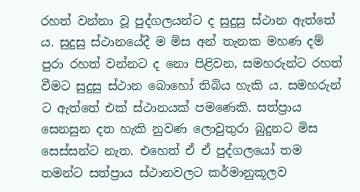රහත් වන්නා වූ පුද්ගලයන්ට ද සුදුසු ස්ථාන ඇත්තේ ය. සුදුසු ස්ථානයේදී ම මිස අන් තැනක මහණ දම් පුරා රහත් වන්නට ද නො පිළිවන, සමහරුන්ට රහත් වීමට සුදුසු ස්ථාන බොහෝ තිබිය හැකි ය. සමහරුන් ට ඇත්තේ එක් ස්ථානයක් පමණෙකි. සත්ප්‍රාය සෙනසුන දත හැකි නුවණ ලොවුතුරා බුදුනට මිස සෙස්සන්ට නැත. එහෙත් ඒ ඒ පුද්ගලයෝ තම තමන්ට සත්ප්‍රාය ස්ථානවලට කර්මානුකූලව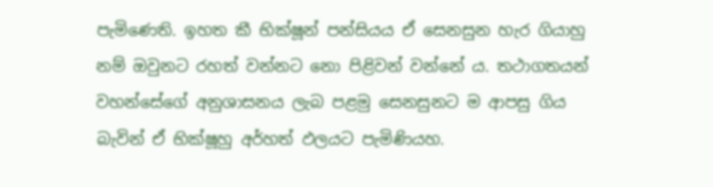පැමිණෙති. ඉහත කී භික්ෂූන් පන්සියය ඒ සෙනසුන හැර ගියාහු නම් ඔවුනට රහත් වන්නට නො පිළිවන් වන්නේ ය. තථාගතයන් වහන්සේගේ අනුශාසනය ලැබ පළමු සෙනසුනට ම ආපසු ගිය බැවින් ඒ භික්ෂූහු අර්හත් ඵලයට පැමිණියහ.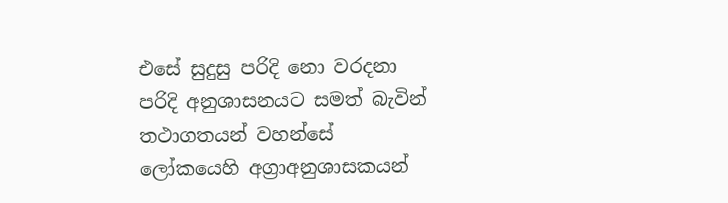එසේ සුදුසු පරිදි නො වරදනා පරිදි අනුශාසනයට සමත් බැවින් තථාගතයන් වහන්සේ ලෝකයෙහි අග්‍රාඅනුශාසකයන්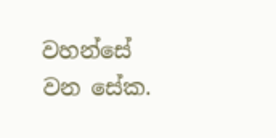වහන්සේ වන සේක.